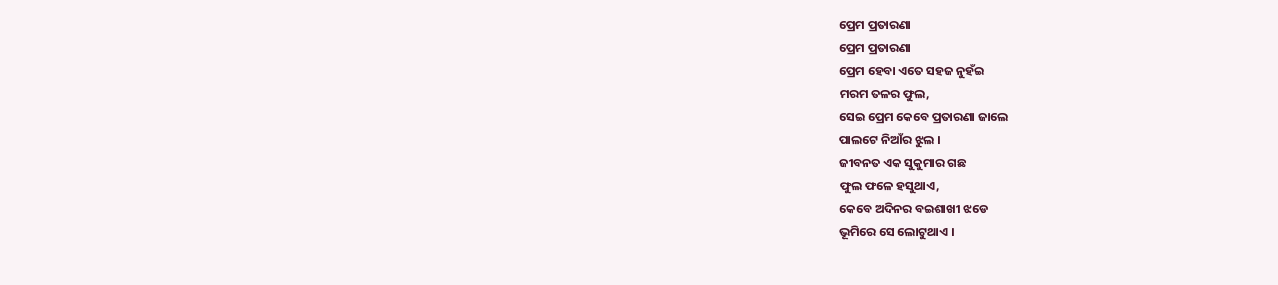ପ୍ରେମ ପ୍ରତାରଣା
ପ୍ରେମ ପ୍ରତାରଣା
ପ୍ରେମ ହେବା ଏତେ ସହଜ ନୁହଁଇ
ମରମ ତଳର ଫୁଲ,
ସେଇ ପ୍ରେମ କେବେ ପ୍ରତାରଣା ଜାଲେ
ପାଲଟେ ନିଆଁର ଝୁଲ ।
ଜୀବନତ ଏକ ସୁକୁମାର ଗଛ
ଫୁଲ ଫଳେ ହସୁଥାଏ,
କେବେ ଅଦିନର ବଇଶାଖୀ ଝଡେ
ଭୂମିରେ ସେ ଲୋଟୁଥାଏ ।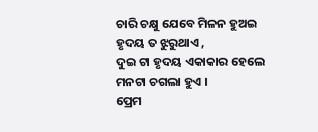ଚାରି ଚକ୍ଷୁ ଯେବେ ମିଳନ ହୁଅଇ
ହୃଦୟ ତ ଝୁରୁଥାଏ ,
ଦୁଇ ଟା ହୃଦୟ ଏକାକାର ହେଲେ
ମନଟା ଚଗଲା ହୁଏ ।
ପ୍ରେମ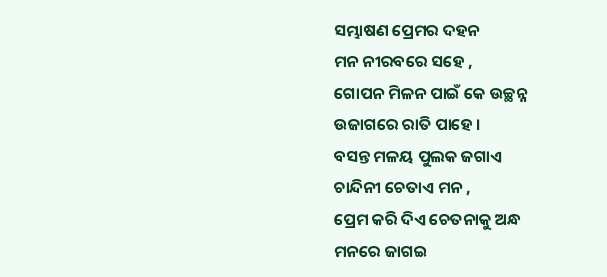ସମ୍ଭାଷଣ ପ୍ରେମର ଦହନ
ମନ ନୀରବରେ ସହେ ,
ଗୋପନ ମିଳନ ପାଇଁ କେ ଉଚ୍ଛନ୍ନ
ଉଜାଗରେ ରାତି ପାହେ ।
ବସନ୍ତ ମଳୟ ପୁଲକ ଜଗାଏ
ଚାନ୍ଦିନୀ ଚେତାଏ ମନ ,
ପ୍ରେମ କରି ଦିଏ ଚେତନାକୁ ଅନ୍ଧ
ମନରେ ଜାଗଇ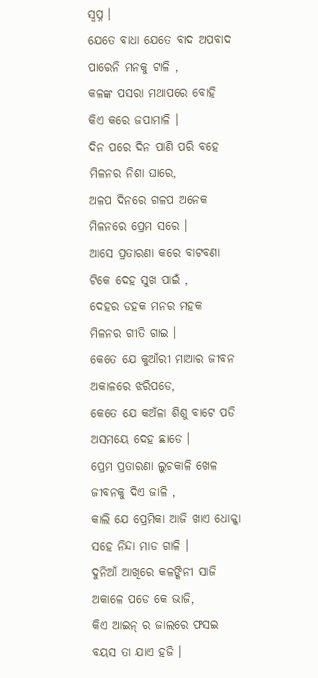ସ୍ବପ୍ନ ।
ଯେତେ ବାଧା ଯେତେ ବାଦ ଅପବାଦ
ପାରେନି ମନକୁ ଟାଳି ,
କଳଙ୍କ ପସରା ମଥାପରେ ବୋହି
କିଏ କରେ ଜପାମାଳି ।
ଦିନ ପରେ ଦିନ ପାଣି ପରି ବହେ
ମିଳନର ନିଶା ଘାରେ,
ଅଳପ ଦିନରେ ଗଳପ ଅନେକ
ମିଳନରେ ପ୍ରେମ ସରେ ।
ଆସେ ପ୍ରତାରଣା କରେ ବାଟବଣା
ଟିକେ ଦେହ ସୁଖ ପାଇଁ ,
ଦେହର ଡହକ ମନର ମହକ
ମିଳନର ଗୀତି ଗାଇ ।
କେତେ ଯେ କୁଆଁରୀ ମାଆର ଜୀବନ
ଅକାଳରେ ଝରିପଡେ,
କେତେ ଯେ କଅଁଳା ଶିଶୁ ବାଟେ ପଡି
ଅସମୟେ ଦେହ ଛାଡେ ।
ପ୍ରେମ ପ୍ରତାରଣା ଲୁଚକାଳି ଖେଳ
ଜୀବନକୁ ଦିଏ ଜାଳି ,
କାଲି ଯେ ପ୍ରେମିକା ଆଜି ଖାଏ ଧୋକ୍କା
ସହେ ନିନ୍ଦା ମାଡ ଗାଳି ।
ଦୁନିଆଁ ଆଖିରେ କଳଙ୍କିନୀ ସାଜି
ଅକାଳେ ପଡେ କେ ଭାଜି,
କିଏ ଆଇନ୍ ର ଜାଲରେ ଫସଇ
ବୟସ ତା ଯାଏ ହଜି ।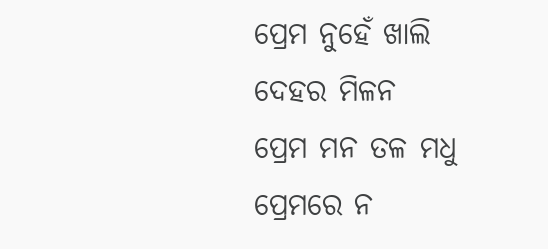ପ୍ରେମ ନୁହେଁ ଖାଲି ଦେହର ମିଳନ
ପ୍ରେମ ମନ ତଳ ମଧୁ
ପ୍ରେମରେ ନ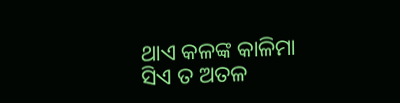ଥାଏ କଳଙ୍କ କାଳିମା
ସିଏ ତ ଅତଳ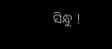ସିନ୍ଧୁ !